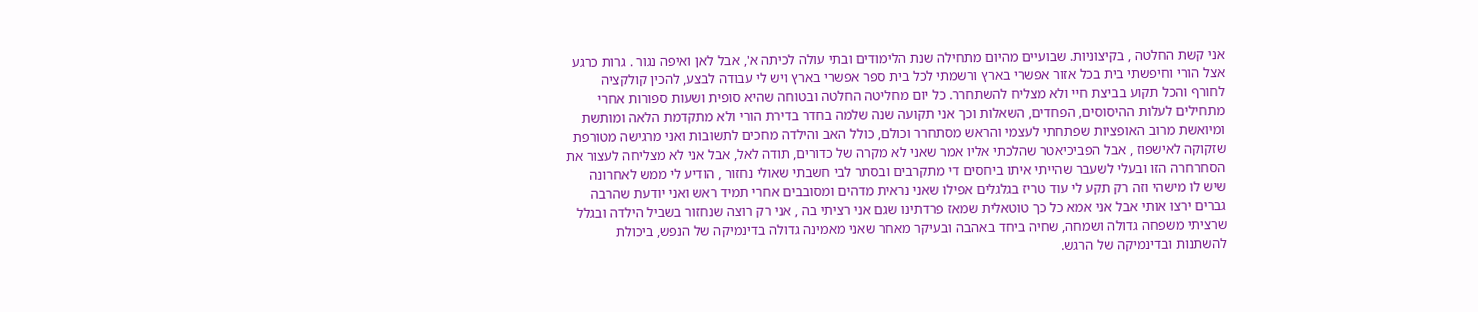אני קשת החלטה , בקיצוניות. שבועיים מהיום מתחילה שנת הלימודים ובתי עולה לכיתה א', אבל לאן ואיפה נגור . גרות כרגע אצל הורי וחיפשתי בית בכל אזור אפשרי בארץ ורשמתי לכל בית ספר אפשרי בארץ ויש לי עבודה לבצע, להכין קולקציה לחורף והכל תקוע בביצת חיי ולא מצליח להשתחרר. כל יום מחליטה החלטה ובטוחה שהיא סופית ושעות ספורות אחרי מתחילים לעלות ההיסוסים, הפחדים, השאלות וכך אני תקועה שנה שלמה בחדר בדירת הורי ולא מתקדמת הלאה ומותשת ומיואשת מרוב האופציות שפתחתי לעצמי והראש מסתחרר וכולם, כולל האב והילדה מחכים לתשובות ואני מרגישה מטורפת שזקוקה לאישפוז , אבל הפביכיאטר שהלכתי אליו אמר שאני לא מקרה של כדורים, תודה לאל, אבל אני לא מצליחה לעצור את הסחרחרה הזו ובעלי לשעבר שהייתי איתו ביחסים די מתקרבים ובסתר לבי חשבתי שאולי נחזור , הודיע לי ממש לאחרונה שיש לו מישהי וזה רק תקע לי עוד טריז בגלגלים אפילו שאני נראית מדהים ומסובבים אחרי תמיד ראש ואני יודעת שהרבה גברים ירצו אותי אבל אני אמא כל כך טוטאלית שמאז פרדתינו שגם אני רציתי בה , אני רק רוצה שנחזור בשביל הילדה ובגלל שרציתי משפחה גדולה ושמחה, שחיה ביחד באהבה ובעיקר מאחר שאני מאמינה גדולה בדינמיקה של הנפש, ביכולת להשתנות ובדינמיקה של הרגש.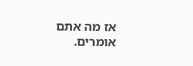אז מה אתם אומרים.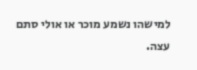למישהו נשמע מוכר או אולי סתם עצה.